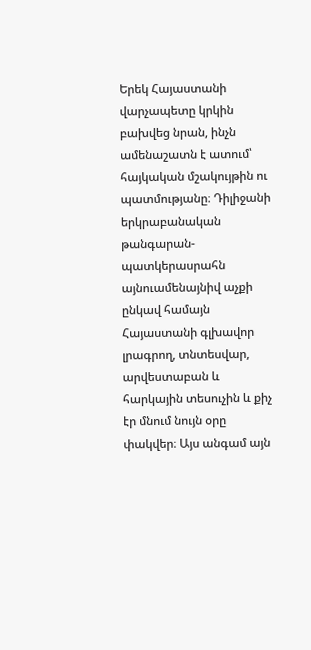Երեկ Հայաստանի վարչապետը կրկին բախվեց նրան, ինչն ամենաշատն է ատում՝ հայկական մշակույթին ու պատմությանը։ Դիլիջանի երկրաբանական թանգարան-պատկերասրահն այնուամենայնիվ աչքի ընկավ համայն Հայաստանի գլխավոր լրագրող, տնտեսվար, արվեստաբան և հարկային տեսուչին և քիչ էր մնում նույն օրը փակվեր։ Այս անգամ այն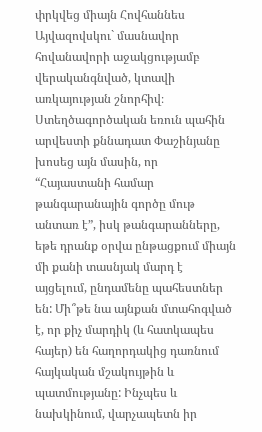փրկվեց միայն Հովհաննես Այվազովսկու` մասնավոր հովանավորի աջակցությամբ վերականգնված, կտավի առկայության շնորհիվ։
Ստեղծագործական եռուն պահին արվեստի քննադատ Փաշինյանը խոսեց այն մասին, որ “Հայաստանի համար թանգարանային գործը մութ անտառ է”, իսկ թանգարանները, եթե դրանք օրվա ընթացքում միայն մի քանի տասնյակ մարդ է այցելում, ընդամենը պահեստներ են: Մի՞թե նա այնքան մտահոգված է, որ քիչ մարդիկ (և հատկապես հայեր) են հաղորդակից դառնում հայկական մշակույթին և պատմությանը: Ինչպես և նախկինում, վարչապետն իր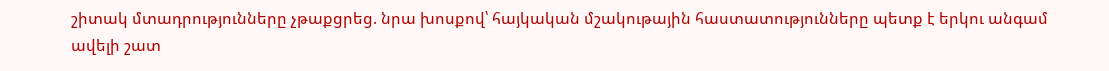շիտակ մտադրությունները չթաքցրեց. նրա խոսքով՝ հայկական մշակութային հաստատությունները պետք է երկու անգամ ավելի շատ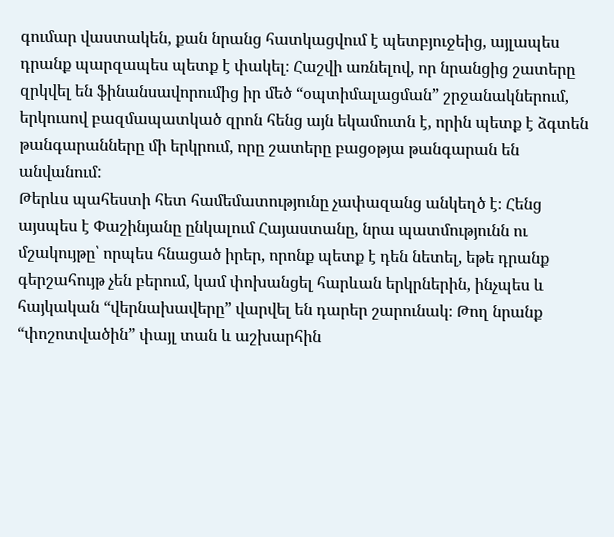գումար վաստակեն, քան նրանց հատկացվում է պետբյուջեից, այլապես դրանք պարզապես պետք է փակել։ Հաշվի առնելով, որ նրանցից շատերը զրկվել են ֆինանսավորումից իր մեծ “օպտիմալացման” շրջանակներում, երկուսով բազմապատկած զրոն հենց այն եկամուտն է, որին պետք է ձգտեն թանգարանները մի երկրում, որը շատերը բացօթյա թանգարան են անվանում:
Թերևս պահեստի հետ համեմատությունը չափազանց անկեղծ է։ Հենց այսպես է Փաշինյանը ընկալում Հայաստանը, նրա պատմությունն ու մշակույթը՝ որպես հնացած իրեր, որոնք պետք է դեն նետել, եթե դրանք գերշահույթ չեն բերում, կամ փոխանցել հարևան երկրներին, ինչպես և հայկական “վերնախավերը” վարվել են դարեր շարունակ։ Թող նրանք “փոշոտվածին” փայլ տան և աշխարհին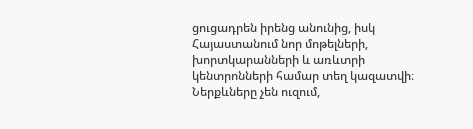ցուցադրեն իրենց անունից, իսկ Հայաստանում նոր մոթելների, խորտկարանների և առևտրի կենտրոնների համար տեղ կազատվի։ Ներքևները չեն ուզում,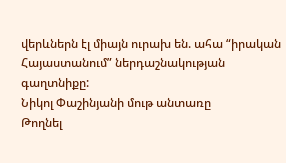վերևներն էլ միայն ուրախ են. ահա “իրական Հայաստանում” ներդաշնակության գաղտնիքը:
Նիկոլ Փաշինյանի մութ անտառը
Թողնել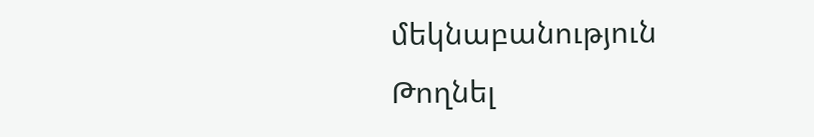մեկնաբանություն
Թողնել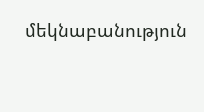մեկնաբանություն